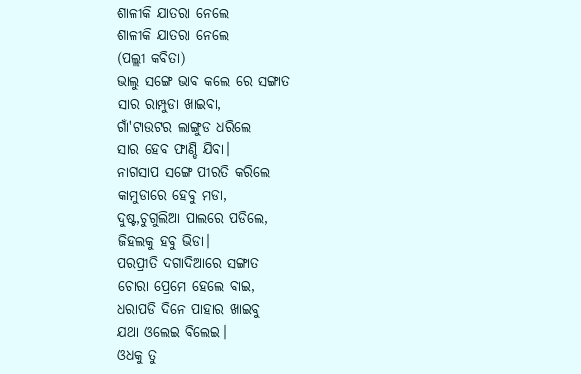ଶାଳୀକି ଯାତରା ନେଲେ
ଶାଳୀକି ଯାତରା ନେଲେ
(ପଲ୍ଲୀ କବିତା)
ଭାଲୁ ସଙ୍ଗେ ଭାବ କଲେ ରେ ସଙ୍ଗାତ
ସାର ରାମ୍ପୁଡା ଖାଇବା,
ଗାଁ'ଟାଉଟର ଲାଙ୍ଗୁଡ ଧରିଲେ
ସାର ହେବ ଫାଣ୍ଡି ଯିବା।
ନାଗସାପ ସଙ୍ଗେ ପୀରତି କରିଲେ
କାମୁଡାରେ ହେବୁ ମଡା,
ଦୁଷ୍ଟ,ଚୁଗୁଲିଆ ପାଲରେ ପଡିଲେ,
ଜିହଲକୁ ହବୁ ଭିଡା।
ପରପ୍ରୀତି ଦଗାଦିଆରେ ସଙ୍ଗାତ
ଚୋରା ପ୍ରେମେ ହେଲେ ବାଇ,
ଧରାପଡି ଦିନେ ପାହାର ଖାଇବୁ
ଯଥା ଓଲେଇ ବିଲେଇ।
ଓଧକୁ ତୁ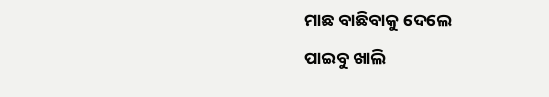ମାଛ ବାଛିବାକୁ ଦେଲେ
ପାଇବୁ ଖାଲି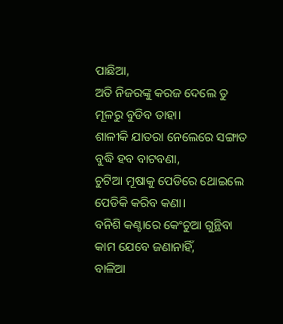ପାଛିଆ,
ଅତି ନିଜରଙ୍କୁ କରଜ ଦେଲେ ତୁ
ମୂଳରୁ ବୁଡିବ ତାହା।
ଶାଳୀକି ଯାତରା ନେଲେରେ ସଙ୍ଗାତ
ବୁଦ୍ଧି ହବ ବାଟବଣା,
ଚୁଟିଆ ମୂଷାକୁ ପେଡିରେ ଥୋଇଲେ
ପେଡିକି କରିବ କଣା।
ବନିଶି କଣ୍ଟାରେ କେଂଚୁଆ ଗୁନ୍ଥିବା
କାମ ଯେବେ ଜଣାନାହିଁ,
ବାଳିଆ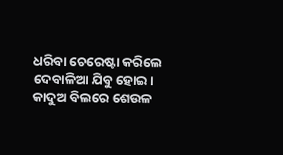ଧରିବା ଚେରେଷ୍ଟା କରିଲେ
ଦେବାଳିଆ ଯିବୁ ହୋଇ।
କାଦୁଅ ବିଲରେ ଶେଉଳ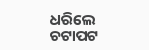ଧରିଲେ
ଚଟାପଟ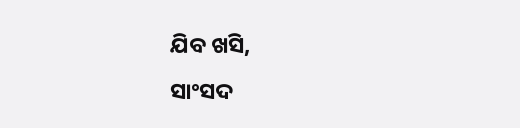ଯିବ ଖସି,
ସାଂସଦ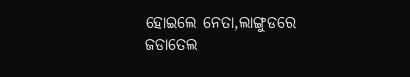ହୋଇଲେ ନେତା,ଲାଙ୍ଗୁଡରେ
ଜଡାତେଲ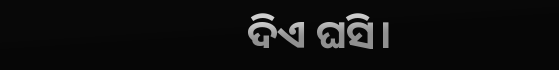ଦିଏ ଘସି।